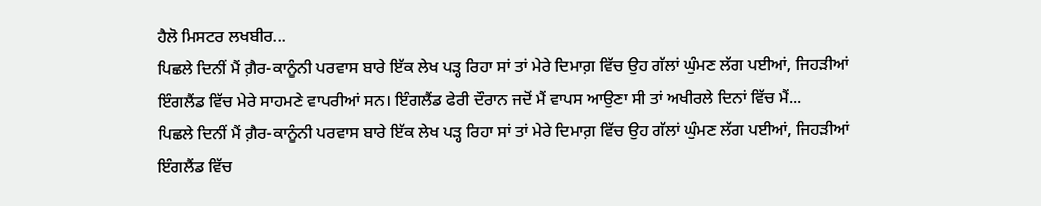ਹੈਲੋ ਮਿਸਟਰ ਲਖਬੀਰ...
ਪਿਛਲੇ ਦਿਨੀਂ ਮੈਂ ਗ਼ੈਰ-ਕਾਨੂੰਨੀ ਪਰਵਾਸ ਬਾਰੇ ਇੱਕ ਲੇਖ ਪੜ੍ਹ ਰਿਹਾ ਸਾਂ ਤਾਂ ਮੇਰੇ ਦਿਮਾਗ਼ ਵਿੱਚ ਉਹ ਗੱਲਾਂ ਘੁੰਮਣ ਲੱਗ ਪਈਆਂ, ਜਿਹੜੀਆਂ ਇੰਗਲੈਂਡ ਵਿੱਚ ਮੇਰੇ ਸਾਹਮਣੇ ਵਾਪਰੀਆਂ ਸਨ। ਇੰਗਲੈਂਡ ਫੇਰੀ ਦੌਰਾਨ ਜਦੋਂ ਮੈਂ ਵਾਪਸ ਆਉਣਾ ਸੀ ਤਾਂ ਅਖੀਰਲੇ ਦਿਨਾਂ ਵਿੱਚ ਮੈਂ...
ਪਿਛਲੇ ਦਿਨੀਂ ਮੈਂ ਗ਼ੈਰ-ਕਾਨੂੰਨੀ ਪਰਵਾਸ ਬਾਰੇ ਇੱਕ ਲੇਖ ਪੜ੍ਹ ਰਿਹਾ ਸਾਂ ਤਾਂ ਮੇਰੇ ਦਿਮਾਗ਼ ਵਿੱਚ ਉਹ ਗੱਲਾਂ ਘੁੰਮਣ ਲੱਗ ਪਈਆਂ, ਜਿਹੜੀਆਂ ਇੰਗਲੈਂਡ ਵਿੱਚ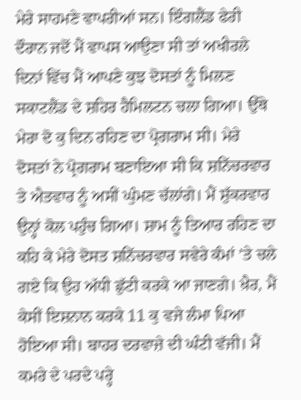ਮੇਰੇ ਸਾਹਮਣੇ ਵਾਪਰੀਆਂ ਸਨ। ਇੰਗਲੈਂਡ ਫੇਰੀ ਦੌਰਾਨ ਜਦੋਂ ਮੈਂ ਵਾਪਸ ਆਉਣਾ ਸੀ ਤਾਂ ਅਖੀਰਲੇ ਦਿਨਾਂ ਵਿੱਚ ਮੈਂ ਆਪਣੇ ਕੁਝ ਦੋਸਤਾਂ ਨੂੰ ਮਿਲਣ ਸਕਾਟਲੈਂਡ ਦੇ ਸ਼ਹਿਰ ਹੈਮਿਲਟਨ ਚਲਾ ਗਿਆ। ਉੱਥੇ ਮੇਰਾ ਦੋ ਕੁ ਦਿਨ ਰਹਿਣ ਦਾ ਪ੍ਰੋਗਰਾਮ ਸੀ। ਮੇਰੇ ਦੋਸਤਾਂ ਨੇ ਪ੍ਰੋਗਰਾਮ ਬਣਾਇਆ ਸੀ ਕਿ ਸ਼ਨਿੱਚਰਵਾਰ ਤੇ ਐਤਵਾਰ ਨੂੰ ਅਸੀਂ ਘੁੰਮਣ ਚੱਲਾਂਗੇ। ਮੈਂ ਸ਼ੁੱਕਰਵਾਰ ਉਨ੍ਹਾਂ ਕੋਲ ਪਹੁੰਚ ਗਿਆ। ਸ਼ਾਮ ਨੂੰ ਤਿਆਰ ਰਹਿਣ ਦਾ ਕਹਿ ਕੇ ਮੇਰੇ ਦੋਸਤ ਸ਼ਨਿੱਚਰਵਾਰ ਸਵੇਰੇ ਕੰਮਾਂ ’ਤੇ ਚਲੇ ਗਏ ਕਿ ਉਹ ਅੱਧੀ ਛੁੱਟੀ ਕਰਕੇ ਆ ਜਾਣਗੇ। ਖ਼ੈਰ, ਮੈਂ ਕੇਸੀਂ ਇਸ਼ਨਾਨ ਕਰਕੇ 11 ਕੁ ਵਜੇ ਲੰਮਾ ਪਿਆ ਹੋਇਆ ਸੀ। ਬਾਹਰ ਦਰਵਾਜ਼ੇ ਦੀ ਘੰਟੀ ਵੱਜੀ। ਮੈਂ ਕਮਰੇ ਦੇ ਪਰਦੇ ਪਰ੍ਹੇ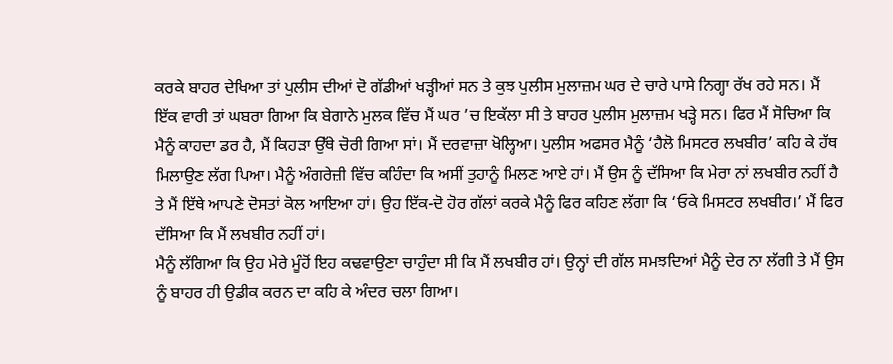ਕਰਕੇ ਬਾਹਰ ਦੇਖਿਆ ਤਾਂ ਪੁਲੀਸ ਦੀਆਂ ਦੋ ਗੱਡੀਆਂ ਖੜ੍ਹੀਆਂ ਸਨ ਤੇ ਕੁਝ ਪੁਲੀਸ ਮੁਲਾਜ਼ਮ ਘਰ ਦੇ ਚਾਰੇ ਪਾਸੇ ਨਿਗ੍ਹਾ ਰੱਖ ਰਹੇ ਸਨ। ਮੈਂ ਇੱਕ ਵਾਰੀ ਤਾਂ ਘਬਰਾ ਗਿਆ ਕਿ ਬੇਗਾਨੇ ਮੁਲਕ ਵਿੱਚ ਮੈਂ ਘਰ ’ਚ ਇਕੱਲਾ ਸੀ ਤੇ ਬਾਹਰ ਪੁਲੀਸ ਮੁਲਾਜ਼ਮ ਖੜ੍ਹੇ ਸਨ। ਫਿਰ ਮੈਂ ਸੋਚਿਆ ਕਿ ਮੈਨੂੰ ਕਾਹਦਾ ਡਰ ਹੈ, ਮੈਂ ਕਿਹੜਾ ਉੱਥੇ ਚੋਰੀ ਗਿਆ ਸਾਂ। ਮੈਂ ਦਰਵਾਜ਼ਾ ਖੋਲ੍ਹਿਆ। ਪੁਲੀਸ ਅਫਸਰ ਮੈਨੂੰ ‘ਹੈਲੋ ਮਿਸਟਰ ਲਖਬੀਰ’ ਕਹਿ ਕੇ ਹੱਥ ਮਿਲਾਉਣ ਲੱਗ ਪਿਆ। ਮੈਨੂੰ ਅੰਗਰੇਜ਼ੀ ਵਿੱਚ ਕਹਿੰਦਾ ਕਿ ਅਸੀਂ ਤੁਹਾਨੂੰ ਮਿਲਣ ਆਏ ਹਾਂ। ਮੈਂ ਉਸ ਨੂੰ ਦੱਸਿਆ ਕਿ ਮੇਰਾ ਨਾਂ ਲਖਬੀਰ ਨਹੀਂ ਹੈ ਤੇ ਮੈਂ ਇੱਥੇ ਆਪਣੇ ਦੋਸਤਾਂ ਕੋਲ ਆਇਆ ਹਾਂ। ਉਹ ਇੱਕ-ਦੋ ਹੋਰ ਗੱਲਾਂ ਕਰਕੇ ਮੈਨੂੰ ਫਿਰ ਕਹਿਣ ਲੱਗਾ ਕਿ ‘ਓਕੇ ਮਿਸਟਰ ਲਖਬੀਰ।’ ਮੈਂ ਫਿਰ ਦੱਸਿਆ ਕਿ ਮੈਂ ਲਖਬੀਰ ਨਹੀਂ ਹਾਂ।
ਮੈਨੂੰ ਲੱਗਿਆ ਕਿ ਉਹ ਮੇਰੇ ਮੂੰਹੋਂ ਇਹ ਕਢਵਾਉਣਾ ਚਾਹੁੰਦਾ ਸੀ ਕਿ ਮੈਂ ਲਖਬੀਰ ਹਾਂ। ਉਨ੍ਹਾਂ ਦੀ ਗੱਲ ਸਮਝਦਿਆਂ ਮੈਨੂੰ ਦੇਰ ਨਾ ਲੱਗੀ ਤੇ ਮੈਂ ਉਸ ਨੂੰ ਬਾਹਰ ਹੀ ਉਡੀਕ ਕਰਨ ਦਾ ਕਹਿ ਕੇ ਅੰਦਰ ਚਲਾ ਗਿਆ।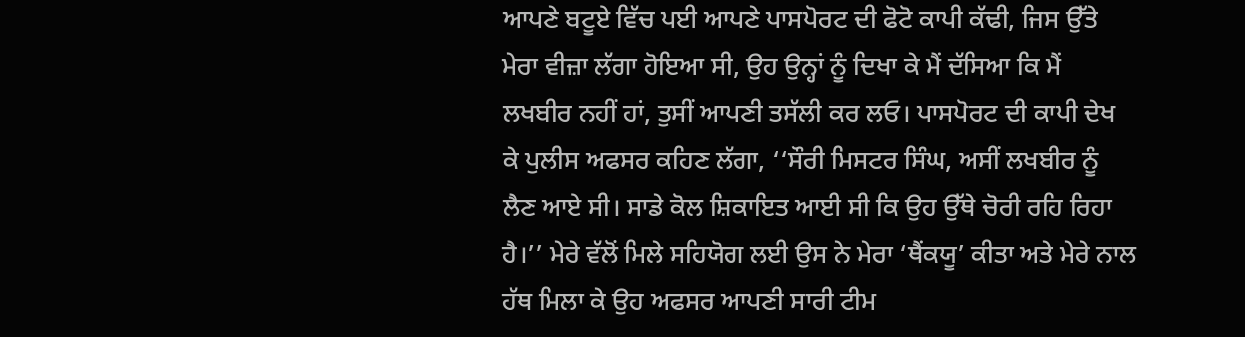ਆਪਣੇ ਬਟੂਏ ਵਿੱਚ ਪਈ ਆਪਣੇ ਪਾਸਪੋਰਟ ਦੀ ਫੋਟੋ ਕਾਪੀ ਕੱਢੀ, ਜਿਸ ਉੱਤੇ ਮੇਰਾ ਵੀਜ਼ਾ ਲੱਗਾ ਹੋਇਆ ਸੀ, ਉਹ ਉਨ੍ਹਾਂ ਨੂੰ ਦਿਖਾ ਕੇ ਮੈਂ ਦੱਸਿਆ ਕਿ ਮੈਂ ਲਖਬੀਰ ਨਹੀਂ ਹਾਂ, ਤੁਸੀਂ ਆਪਣੀ ਤਸੱਲੀ ਕਰ ਲਓ। ਪਾਸਪੋਰਟ ਦੀ ਕਾਪੀ ਦੇਖ ਕੇ ਪੁਲੀਸ ਅਫਸਰ ਕਹਿਣ ਲੱਗਾ, ‘‘ਸੌਰੀ ਮਿਸਟਰ ਸਿੰਘ, ਅਸੀਂ ਲਖਬੀਰ ਨੂੰ ਲੈਣ ਆਏ ਸੀ। ਸਾਡੇ ਕੋਲ ਸ਼ਿਕਾਇਤ ਆਈ ਸੀ ਕਿ ਉਹ ਉੱਥੇ ਚੋਰੀ ਰਹਿ ਰਿਹਾ ਹੈ।’’ ਮੇਰੇ ਵੱਲੋਂ ਮਿਲੇ ਸਹਿਯੋਗ ਲਈ ਉਸ ਨੇ ਮੇਰਾ ‘ਥੈਂਕਯੂ’ ਕੀਤਾ ਅਤੇ ਮੇਰੇ ਨਾਲ ਹੱਥ ਮਿਲਾ ਕੇ ਉਹ ਅਫਸਰ ਆਪਣੀ ਸਾਰੀ ਟੀਮ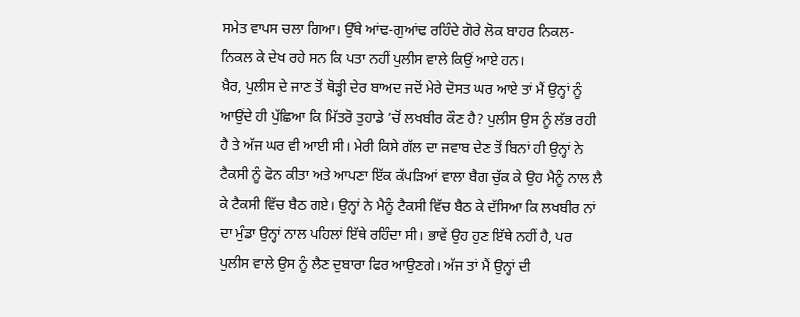ਸਮੇਤ ਵਾਪਸ ਚਲਾ ਗਿਆ। ਉੱਥੇ ਆਂਢ-ਗੁਆਂਢ ਰਹਿੰਦੇ ਗੋਰੇ ਲੋਕ ਬਾਹਰ ਨਿਕਲ-ਨਿਕਲ ਕੇ ਦੇਖ ਰਹੇ ਸਨ ਕਿ ਪਤਾ ਨਹੀਂ ਪੁਲੀਸ ਵਾਲੇ ਕਿਉਂ ਆਏ ਹਨ।
ਖ਼ੈਰ, ਪੁਲੀਸ ਦੇ ਜਾਣ ਤੋਂ ਥੋੜ੍ਹੀ ਦੇਰ ਬਾਅਦ ਜਦੋਂ ਮੇਰੇ ਦੋਸਤ ਘਰ ਆਏ ਤਾਂ ਮੈਂ ਉਨ੍ਹਾਂ ਨੂੰ ਆਉਂਦੇ ਹੀ ਪੁੱਛਿਆ ਕਿ ਮਿੱਤਰੋ ਤੁਹਾਡੇ ’ਚੋਂ ਲਖਬੀਰ ਕੌਣ ਹੈ? ਪੁਲੀਸ ਉਸ ਨੂੰ ਲੱਭ ਰਹੀ ਹੈ ਤੇ ਅੱਜ ਘਰ ਵੀ ਆਈ ਸੀ। ਮੇਰੀ ਕਿਸੇ ਗੱਲ ਦਾ ਜਵਾਬ ਦੇਣ ਤੋਂ ਬਿਨਾਂ ਹੀ ਉਨ੍ਹਾਂ ਨੇ ਟੈਕਸੀ ਨੂੰ ਫੋਨ ਕੀਤਾ ਅਤੇ ਆਪਣਾ ਇੱਕ ਕੱਪੜਿਆਂ ਵਾਲਾ ਬੈਗ ਚੁੱਕ ਕੇ ਉਹ ਮੈਨੂੰ ਨਾਲ ਲੈ ਕੇ ਟੈਕਸੀ ਵਿੱਚ ਬੈਠ ਗਏ। ਉਨ੍ਹਾਂ ਨੇ ਮੈਨੂੰ ਟੈਕਸੀ ਵਿੱਚ ਬੈਠ ਕੇ ਦੱਸਿਆ ਕਿ ਲਖਬੀਰ ਨਾਂ ਦਾ ਮੁੰਡਾ ਉਨ੍ਹਾਂ ਨਾਲ ਪਹਿਲਾਂ ਇੱਥੇ ਰਹਿੰਦਾ ਸੀ। ਭਾਵੇਂ ਉਹ ਹੁਣ ਇੱਥੇ ਨਹੀਂ ਹੈ, ਪਰ ਪੁਲੀਸ ਵਾਲੇ ਉਸ ਨੂੰ ਲੈਣ ਦੁਬਾਰਾ ਫਿਰ ਆਉਣਗੇ। ਅੱਜ ਤਾਂ ਮੈਂ ਉਨ੍ਹਾਂ ਦੀ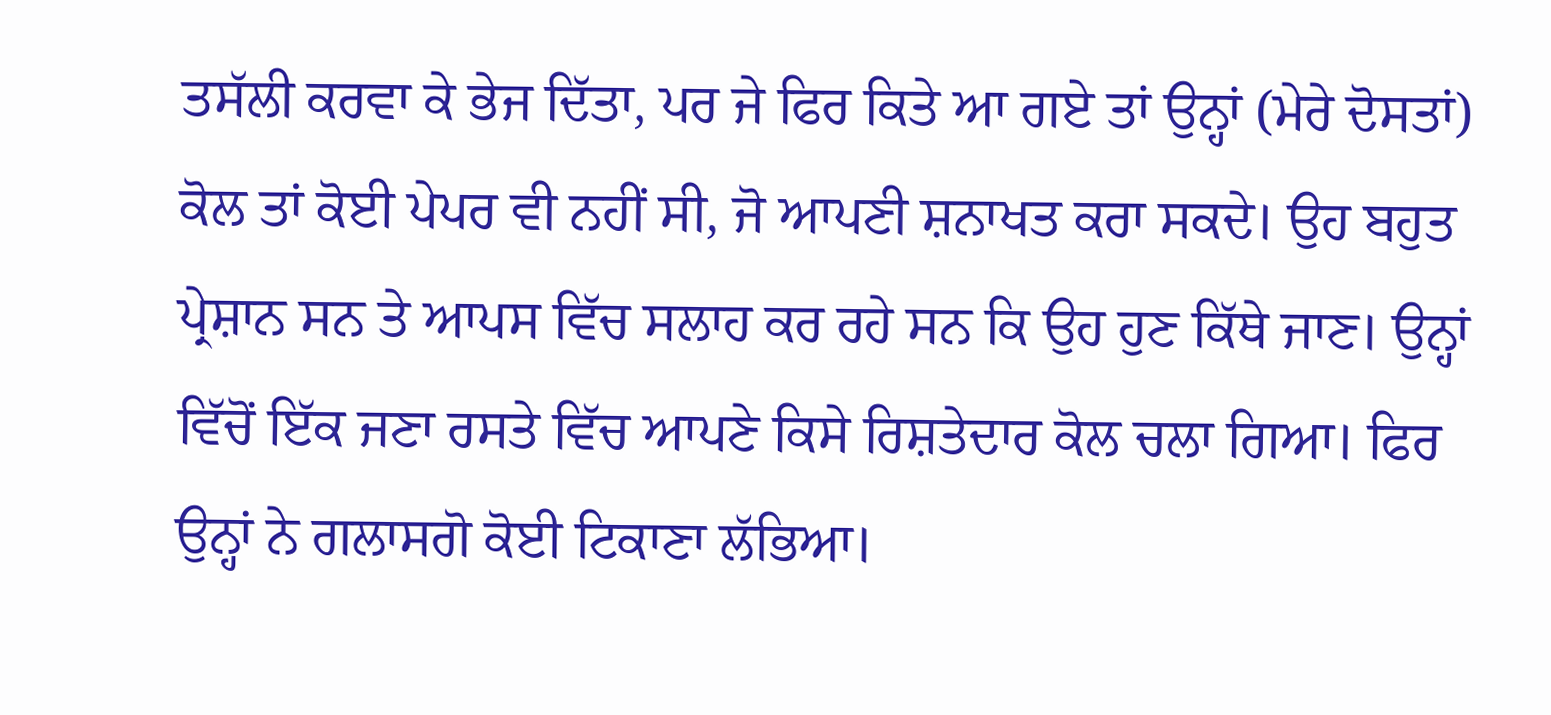ਤਸੱਲੀ ਕਰਵਾ ਕੇ ਭੇਜ ਦਿੱਤਾ, ਪਰ ਜੇ ਫਿਰ ਕਿਤੇ ਆ ਗਏ ਤਾਂ ਉਨ੍ਹਾਂ (ਮੇਰੇ ਦੋਸਤਾਂ) ਕੋਲ ਤਾਂ ਕੋਈ ਪੇਪਰ ਵੀ ਨਹੀਂ ਸੀ, ਜੋ ਆਪਣੀ ਸ਼ਨਾਖਤ ਕਰਾ ਸਕਦੇ। ਉਹ ਬਹੁਤ ਪ੍ਰੇਸ਼ਾਨ ਸਨ ਤੇ ਆਪਸ ਵਿੱਚ ਸਲਾਹ ਕਰ ਰਹੇ ਸਨ ਕਿ ਉਹ ਹੁਣ ਕਿੱਥੇ ਜਾਣ। ਉਨ੍ਹਾਂ ਵਿੱਚੋਂ ਇੱਕ ਜਣਾ ਰਸਤੇ ਵਿੱਚ ਆਪਣੇ ਕਿਸੇ ਰਿਸ਼ਤੇਦਾਰ ਕੋਲ ਚਲਾ ਗਿਆ। ਫਿਰ ਉਨ੍ਹਾਂ ਨੇ ਗਲਾਸਗੋ ਕੋਈ ਟਿਕਾਣਾ ਲੱਭਿਆ।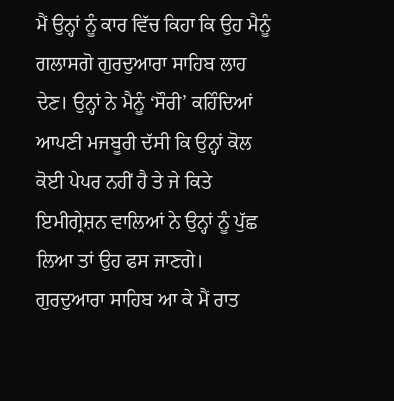ਮੈਂ ਉਨ੍ਹਾਂ ਨੂੰ ਕਾਰ ਵਿੱਚ ਕਿਹਾ ਕਿ ਉਹ ਮੈਨੂੰ ਗਲਾਸਗੋ ਗੁਰਦੁਆਰਾ ਸਾਹਿਬ ਲਾਹ ਦੇਣ। ਉਨ੍ਹਾਂ ਨੇ ਮੈਨੂੰ ‘ਸੌਰੀ’ ਕਹਿੰਦਿਆਂ ਆਪਣੀ ਮਜਬੂਰੀ ਦੱਸੀ ਕਿ ਉਨ੍ਹਾਂ ਕੋਲ ਕੋਈ ਪੇਪਰ ਨਹੀਂ ਹੈ ਤੇ ਜੇ ਕਿਤੇ ਇਮੀਗ੍ਰੇਸ਼ਨ ਵਾਲਿਆਂ ਨੇ ਉਨ੍ਹਾਂ ਨੂੰ ਪੁੱਛ ਲਿਆ ਤਾਂ ਉਹ ਫਸ ਜਾਣਗੇ।
ਗੁਰਦੁਆਰਾ ਸਾਹਿਬ ਆ ਕੇ ਮੈਂ ਰਾਤ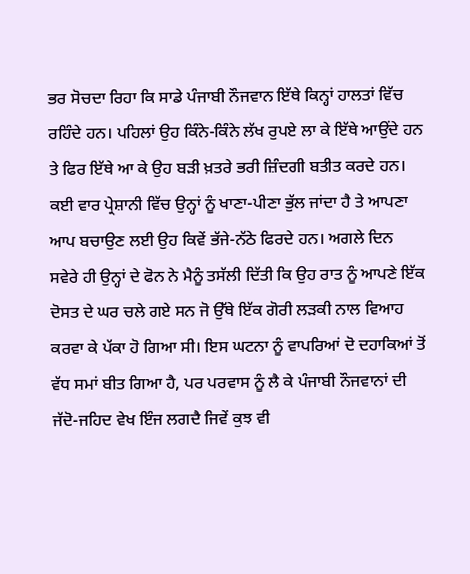ਭਰ ਸੋਚਦਾ ਰਿਹਾ ਕਿ ਸਾਡੇ ਪੰਜਾਬੀ ਨੌਜਵਾਨ ਇੱਥੇ ਕਿਨ੍ਹਾਂ ਹਾਲਤਾਂ ਵਿੱਚ ਰਹਿੰਦੇ ਹਨ। ਪਹਿਲਾਂ ਉਹ ਕਿੰਨੇ-ਕਿੰਨੇ ਲੱਖ ਰੁਪਏ ਲਾ ਕੇ ਇੱਥੇ ਆਉਂਦੇ ਹਨ ਤੇ ਫਿਰ ਇੱਥੇ ਆ ਕੇ ਉਹ ਬੜੀ ਖ਼ਤਰੇ ਭਰੀ ਜ਼ਿੰਦਗੀ ਬਤੀਤ ਕਰਦੇ ਹਨ। ਕਈ ਵਾਰ ਪ੍ਰੇਸ਼ਾਨੀ ਵਿੱਚ ਉਨ੍ਹਾਂ ਨੂੰ ਖਾਣਾ-ਪੀਣਾ ਭੁੱਲ ਜਾਂਦਾ ਹੈ ਤੇ ਆਪਣਾ ਆਪ ਬਚਾਉਣ ਲਈ ਉਹ ਕਿਵੇਂ ਭੱਜੇ-ਨੱਠੇ ਫਿਰਦੇ ਹਨ। ਅਗਲੇ ਦਿਨ ਸਵੇਰੇ ਹੀ ਉਨ੍ਹਾਂ ਦੇ ਫੋਨ ਨੇ ਮੈਨੂੰ ਤਸੱਲੀ ਦਿੱਤੀ ਕਿ ਉਹ ਰਾਤ ਨੂੰ ਆਪਣੇ ਇੱਕ ਦੋਸਤ ਦੇ ਘਰ ਚਲੇ ਗਏ ਸਨ ਜੋ ਉੱਥੇ ਇੱਕ ਗੋਰੀ ਲੜਕੀ ਨਾਲ ਵਿਆਹ ਕਰਵਾ ਕੇ ਪੱਕਾ ਹੋ ਗਿਆ ਸੀ। ਇਸ ਘਟਨਾ ਨੂੰ ਵਾਪਰਿਆਂ ਦੋ ਦਹਾਕਿਆਂ ਤੋਂ ਵੱਧ ਸਮਾਂ ਬੀਤ ਗਿਆ ਹੈ, ਪਰ ਪਰਵਾਸ ਨੂੰ ਲੈ ਕੇ ਪੰਜਾਬੀ ਨੌਜਵਾਨਾਂ ਦੀ ਜੱਦੋ-ਜਹਿਦ ਵੇਖ ਇੰਜ ਲਗਦੈ ਜਿਵੇਂ ਕੁਝ ਵੀ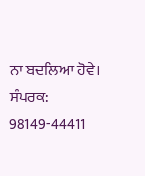ਨਾ ਬਦਲਿਆ ਹੋਵੇ।
ਸੰਪਰਕ: 98149-44411